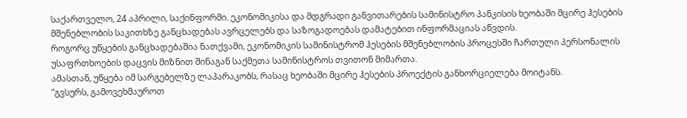საქართველო, 24 აპრილი, საქინფორმი. ეკონომიკისა და მდგრადი განვითარების სამინისტრო პანკისის ხეობაში მცირე ჰესების მშენებლობის საკითხზე განცხადებას ავრცელებს და საზოგადოებას დამატებით ინფორმაციას აწვდის.
როგორც უწყების განცხადებაშია ნათქვამი, ეკონომიკის სამინისტრომ ჰესების მშენებლობის პროცესში ჩართული პერსონალის უსაფრთხოების დაცვის მიზნით შინაგან საქმეთა სამინისტროს თვითონ მიმართა.
ამასთან, უწყება იმ სარგებელზე ლაპარაკობს, რასაც ხეობაში მცირე ჰესების პროექტის განხორციელება მოიტანს.
“გვსურს, გამოვეხმაუროთ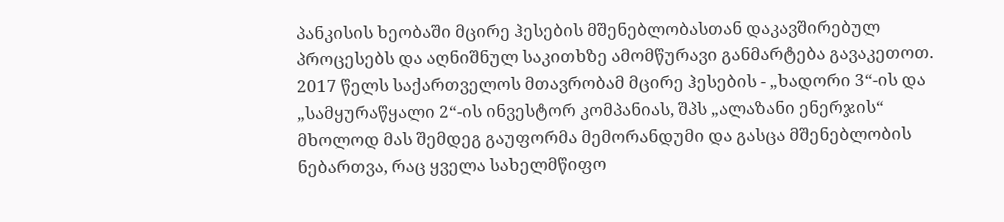პანკისის ხეობაში მცირე ჰესების მშენებლობასთან დაკავშირებულ პროცესებს და აღნიშნულ საკითხზე ამომწურავი განმარტება გავაკეთოთ.
2017 წელს საქართველოს მთავრობამ მცირე ჰესების - „ხადორი 3“-ის და „სამყურაწყალი 2“-ის ინვესტორ კომპანიას, შპს „ალაზანი ენერჯის“ მხოლოდ მას შემდეგ გაუფორმა მემორანდუმი და გასცა მშენებლობის ნებართვა, რაც ყველა სახელმწიფო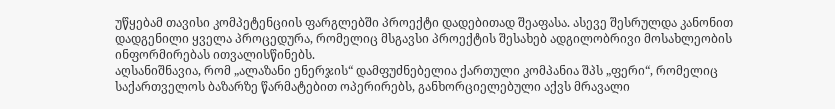უწყებამ თავისი კომპეტენციის ფარგლებში პროექტი დადებითად შეაფასა. ასევე შესრულდა კანონით დადგენილი ყველა პროცედურა, რომელიც მსგავსი პროექტის შესახებ ადგილობრივი მოსახლეობის ინფორმირებას ითვალისწინებს.
აღსანიშნავია, რომ „ალაზანი ენერჯის“ დამფუძნებელია ქართული კომპანია შპს „ფერი“, რომელიც საქართველოს ბაზარზე წარმატებით ოპერირებს, განხორციელებული აქვს მრავალი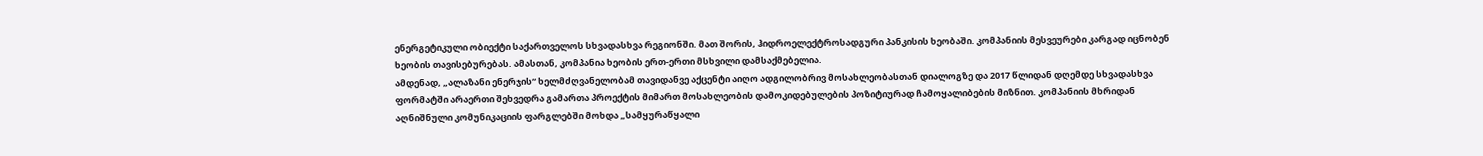ენერგეტიკული ობიექტი საქართველოს სხვადასხვა რეგიონში. მათ შორის, ჰიდროელექტროსადგური პანკისის ხეობაში. კომპანიის მესვეურები კარგად იცნობენ ხეობის თავისებურებას. ამასთან, კომპანია ხეობის ერთ-ერთი მსხვილი დამსაქმებელია.
ამდენად, „ალაზანი ენერჯის“ ხელმძღვანელობამ თავიდანვე აქცენტი აიღო ადგილობრივ მოსახლეობასთან დიალოგზე და 2017 წლიდან დღემდე სხვადასხვა ფორმატში არაერთი შეხვედრა გამართა პროექტის მიმართ მოსახლეობის დამოკიდებულების პოზიტიურად ჩამოყალიბების მიზნით. კომპანიის მხრიდან აღნიშნული კომუნიკაციის ფარგლებში მოხდა „სამყურაწყალი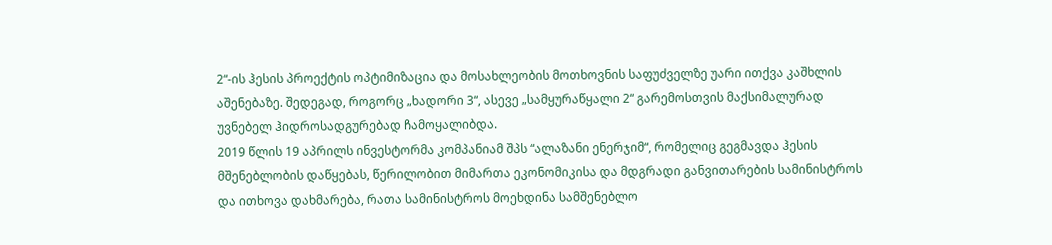2“-ის ჰესის პროექტის ოპტიმიზაცია და მოსახლეობის მოთხოვნის საფუძველზე უარი ითქვა კაშხლის აშენებაზე. შედეგად, როგორც „ხადორი 3“, ასევე „სამყურაწყალი 2“ გარემოსთვის მაქსიმალურად უვნებელ ჰიდროსადგურებად ჩამოყალიბდა.
2019 წლის 19 აპრილს ინვესტორმა კომპანიამ შპს “ალაზანი ენერჯიმ“, რომელიც გეგმავდა ჰესის მშენებლობის დაწყებას, წერილობით მიმართა ეკონომიკისა და მდგრადი განვითარების სამინისტროს და ითხოვა დახმარება, რათა სამინისტროს მოეხდინა სამშენებლო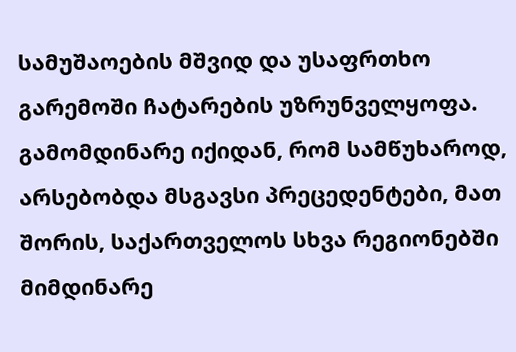სამუშაოების მშვიდ და უსაფრთხო გარემოში ჩატარების უზრუნველყოფა.
გამომდინარე იქიდან, რომ სამწუხაროდ, არსებობდა მსგავსი პრეცედენტები, მათ შორის, საქართველოს სხვა რეგიონებში მიმდინარე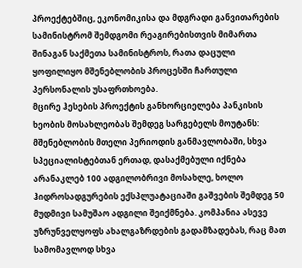პროექტებშიც, ეკონომიკისა და მდგრადი განვითარების სამინისტრომ შემდგომი რეაგირებისთვის მიმართა შინაგან საქმეთა სამინისტროს, რათა დაცული ყოფილიყო მშენებლობის პროცესში ჩართული პერსონალის უსაფრთხოება.
მცირე ჰესების პროექტის განხორციელება პანკისის ხეობის მოსახლეობას შემდეგ სარგებელს მოუტანს: მშენებლობის მთელი პერიოდის განმავლობაში, სხვა სპეციალისტებთან ერთად, დასაქმებული იქნება არანაკლებ 100 ადგილობრივი მოსახლე, ხოლო ჰიდროსადგურების ექსპლუატაციაში გაშვების შემდეგ 50 მუდმივი სამუშაო ადგილი შეიქმნება. კომპანია ასევე უზრუნველყოფს ახალგაზრდების გადამზადებას, რაც მათ სამომავლოდ სხვა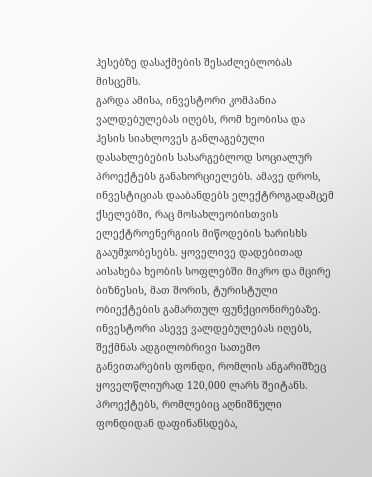ჰესებზე დასაქმების შესაძლებლობას მისცემს.
გარდა ამისა, ინვესტორი კომპანია ვალდებულებას იღებს, რომ ხეობისა და ჰესის სიახლოვეს განლაგებული დასახლებების სასარგებლოდ სოციალურ პროექტებს განახორციელებს. ამავე დროს, ინვესტიციას დააბანდებს ელექტროგადამცემ ქსელებში, რაც მოსახლეობისთვის ელექტროენერგიის მიწოდების ხარისხს გააუმჯობესებს. ყოველივე დადებითად აისახება ხეობის სოფლებში მიკრო და მცირე ბიზნესის, მათ შორის, ტურისტული ობიექტების გამართულ ფუნქციონირებაზე.
ინვესტორი ასევე ვალდებულებას იღებს, შექმნას ადგილობრივი სათემო განვითარების ფონდი, რომლის ანგარიშზეც ყოველწლიურად 120,000 ლარს შეიტანს. პროექტებს, რომლებიც აღნიშნული ფონდიდან დაფინანსდება,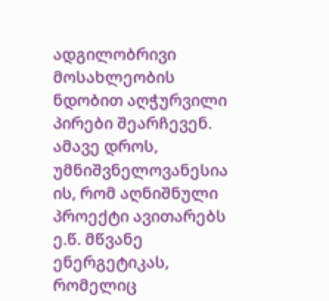ადგილობრივი მოსახლეობის ნდობით აღჭურვილი პირები შეარჩევენ.
ამავე დროს, უმნიშვნელოვანესია ის, რომ აღნიშნული პროექტი ავითარებს ე.წ. მწვანე ენერგეტიკას, რომელიც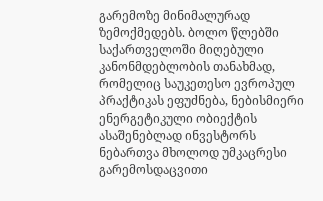გარემოზე მინიმალურად ზემოქმედებს. ბოლო წლებში საქართველოში მიღებული კანონმდებლობის თანახმად, რომელიც საუკეთესო ევროპულ პრაქტიკას ეფუძნება, ნებისმიერი ენერგეტიკული ობიექტის ასაშენებლად ინვესტორს ნებართვა მხოლოდ უმკაცრესი გარემოსდაცვითი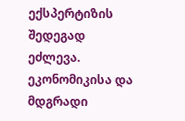ექსპერტიზის შედეგად ეძლევა.
ეკონომიკისა და მდგრადი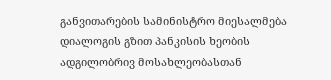განვითარების სამინისტრო მიესალმება დიალოგის გზით პანკისის ხეობის ადგილობრივ მოსახლეობასთან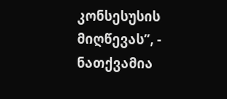კონსესუსის მიღწევას”, - ნათქვამია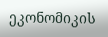ეკონომიკის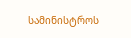სამინისტროს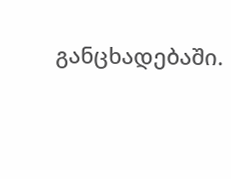განცხადებაში.